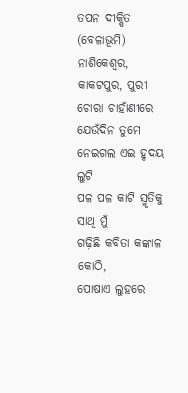ତପନ ଦୀକ୍ଷିତ (ବେଳାଭୂମି)
ନାଶିକେଶ୍ଵର, କାକଟପୁର, ପୁରୀ
ଚୋରା ଚାହାଁଣୀରେ ଯେଉଁଦିନ ତୁମେ
ନେଇଗଲ ଏଇ ହୃଦୟ ଲୁଟି
ପଳ ପଳ କାଟି ସ୍ମୃତିକୁ ସାଥି ମୁଁ
ଗଢ଼ିଛି କବିତା କଙ୍କାଳ କୋଠି,
ପୋଷାଏ ଲୁହରେ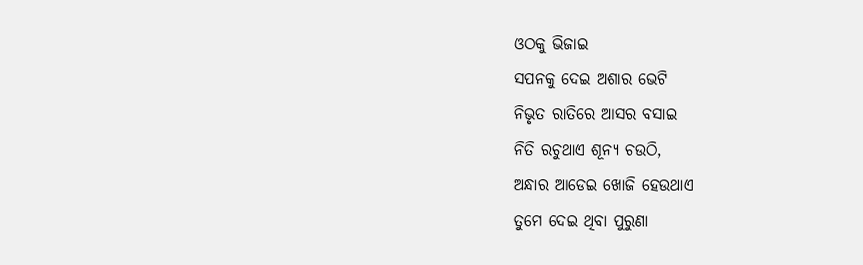ଓଠକୁ ଭିଜାଇ
ସପନକୁ ଦେଇ ଅଶାର ଭେଟି
ନିଭୃତ ରାତିରେ ଆସର ବସାଇ
ନିତି ରଚୁଥାଏ ଶୂନ୍ୟ ଚଉଠି,
ଅନ୍ଧାର ଆଡେଇ ଖୋଜି ହେଉଥାଏ
ତୁମେ ଦେଇ ଥିବା ପୁରୁଣା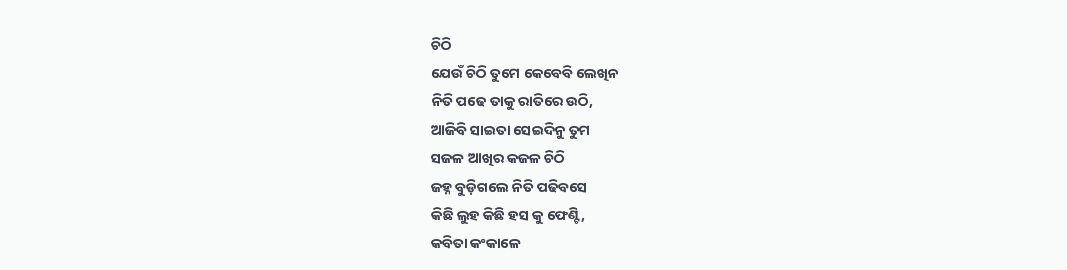ଚିଠି
ଯେଉଁ ଚିଠି ତୁମେ କେବେବି ଲେଖିନ
ନିତି ପଢେ ତାକୁ ରାତିରେ ଉଠି,
ଆଜିବି ସାଇତା ସେଇଦିନୁ ତୁମ
ସଜଳ ଆଖିର କଜଳ ଚିଠି
ଜହ୍ନ ବୁଡ଼ିଗଲେ ନିତି ପଢିବସେ
କିଛି ଲୁହ କିଛି ହସ କୁ ଫେଣ୍ଟି,
କବିତା କଂକାଳେ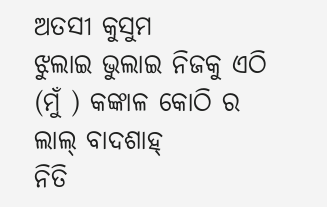ଅତସୀ କୁସୁମ
ଝୁଲାଇ ଭୁଲାଇ ନିଜକୁ ଏଠି
(ମୁଁ ) କଙ୍କାଳ କୋଠି ର ଲାଲ୍ ବାଦଶାହ୍
ନିତି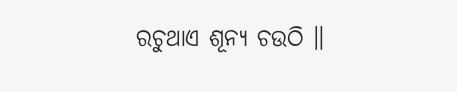ରଚୁଥାଏ ଶୂନ୍ୟ ଚଉଠି ॥